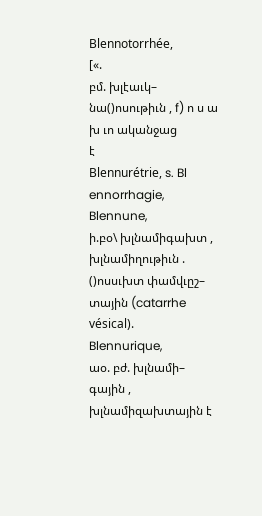Blennotorrhée,
[«.
բմ. խլէաւկ–
նա()ոսութիւն , f) ո ս ա խ ւո ականջաց
է
Blennurétrie, s. Bl ennorrhagie,
Blennune,
ի.բօ\ խլնամիգախտ ,
խլնամիղութիւն . ()ոսսւխտ փամվւըշ–
տային (catarrhe vésical).
Blennurique,
աօ. բժ. խլնամի–
գային , խլնամիզախտային է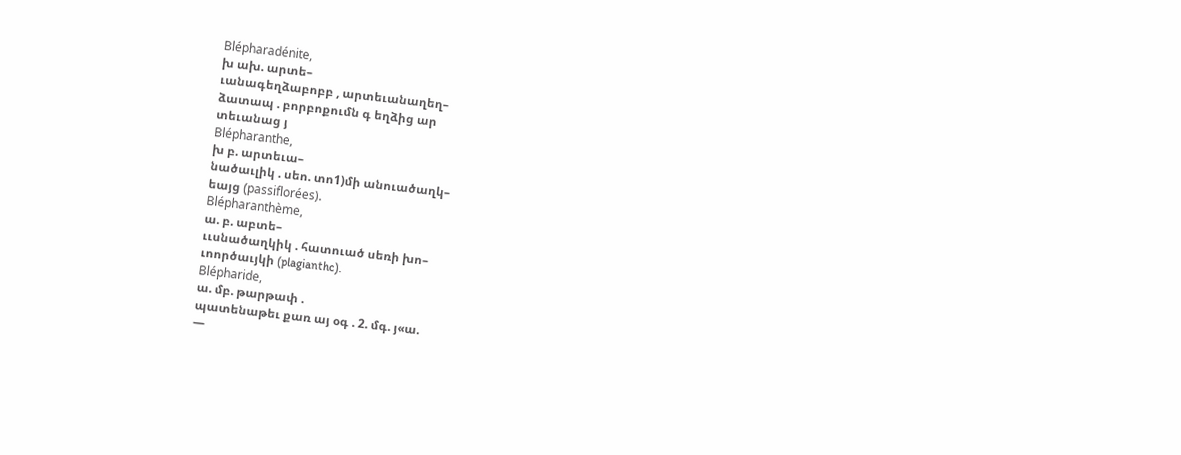Blépharadénite,
խ ախ. արտե–
ւանագեղձաբոբբ , արտեւանաղեղ–
ձատապ . բորբոքումն գ եղձից ար
տեւանաց յ
Blépharanthe,
խ բ. արտեւա–
նածաւլիկ . սեո. տո1)մի անուածաղկ–
եայց (passiflorées).
Blépharanthème,
ա. բ. աբտե–
ււսնածաղկիկ . հատուած սեռի խո–
ւոործաւյկի (plagianthc).
Blépharide,
ա. մբ. թարթափ .
պատենաթեւ քառ այ օգ . 2. մգ. յ«ա.
—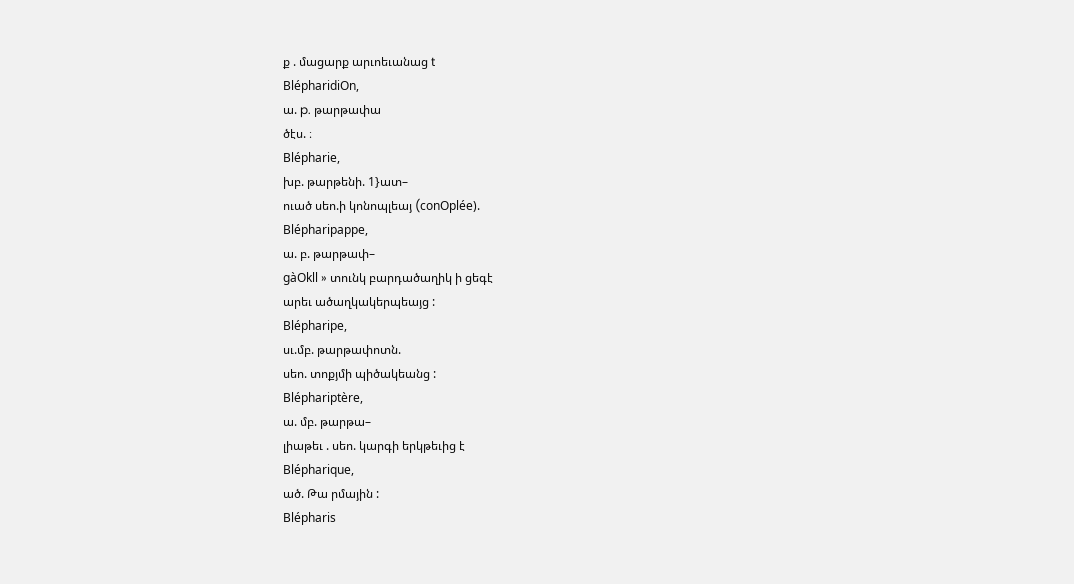ք . մացարք արւոեւանաց t
BlépharidiOn,
ա. p. թարթափա
ծէս. ։
Blépharie,
խբ. թարթենի. 1}ատ–
ուած սեո.ի կոնոպլեայ (conOplée).
Blépharipappe,
ա. բ. թարթափ–
gàOkll » տունկ բարդածաղիկ ի ցեգէ
արեւ ածաղկակերպեայց :
Blépharipe,
սւ.մբ. թարթափոտն.
սեո. տոքյմի պիծակեանց :
Bléphariptère,
ա. մբ. թարթա–
լիաթեւ . սեո. կարգի երկթեւից է
Blépharique,
ած. Թա րմային :
Blépharis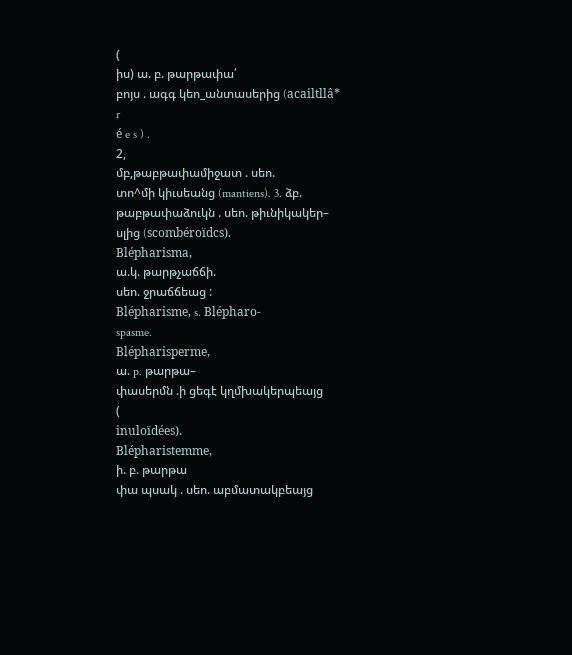(
իս) ա. բ. թարթափա՛
բոյս . ագգ կեո_անտասերից (acailtllâ*
r
é e s ) .
2,
մբ,թաբթափամիջատ . սեո.
տո^մի կիւսեանց (mantiens). 3. ձբ.
թաբթափաձուկն . սեո. թիւնիկակեր–
սլից (scombéroïdcs).
Blépharisma,
ա.կ. թարթչաճճի.
սեո. ջրաճճեաց :
Blépharisme, s. Blépharo-
spasme.
Blépharisperme,
ա. p. թարթա–
փասերմն .ի ցեգէ կղմխակերպեայց
(
inuloïdées).
Blépharistemme,
ի. բ. թարթա
փա պսակ . սեո. աբմատակբեայց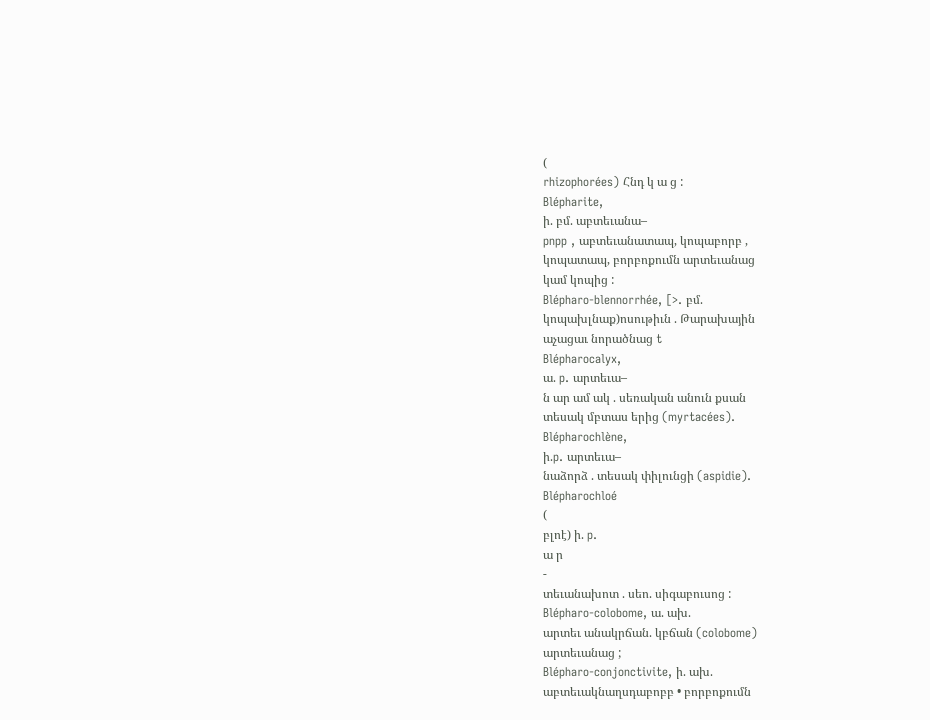(
rhizophorées) Հնդ կ ա ց :
Blépharite,
ի. բմ. աբտեւանա–
pnpp , աբտեւանատապ, կոպաբորբ ,
կոպատապ, բորբոքումն արտեւանաց
կամ կոպից :
Blépharo-blennorrhée, [>. բմ.
կոպախլնաք)ոսութիւն . Թարախային
աչացաւ նորածնաց t
Blépharocalyx,
ա. p. արտեւա–
ն ար ամ ակ . սեռական անուն քսան
տեսակ մբտաս երից (myrtacées).
Blépharochlène,
ի.p. արտեւա–
նաձորձ . տեսակ փիլունցի (aspidie).
Blépharochloé
(
բլոէ) ի. p.
ա ր
-
տեւանախոտ . սեո. սիգաբուսոց :
Blépharo-colobome, ա. ախ.
արտեւ անակրճան. կբճան (colobome)
արտեւանաց ;
Blépharo-conjonctivite, ի. ախ.
աբտեւակնաղսդաբոբբ • բորբոքումն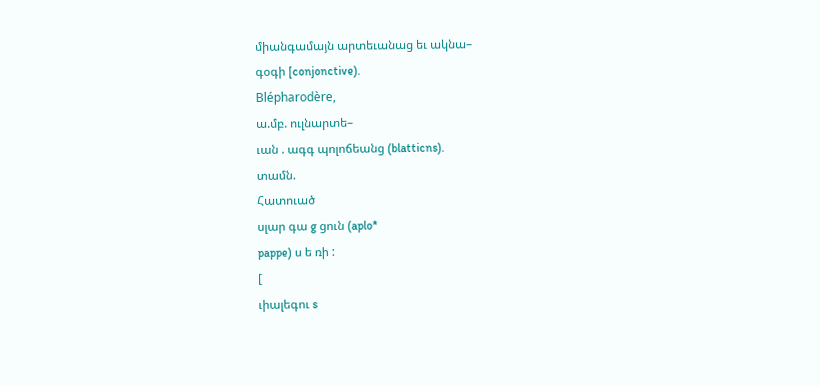միանգամայն արտեւանաց եւ ակնա–
գօգի [conjonctive).
Blépharodère,
ա.մբ. ուլնարտե–
ւան . ագգ պոլոճեանց (blatticns).
տամն.
Հատուած
սլար գա g ցուն (aplo*
pappe) ս ե ռի :
[
ւիալեգու s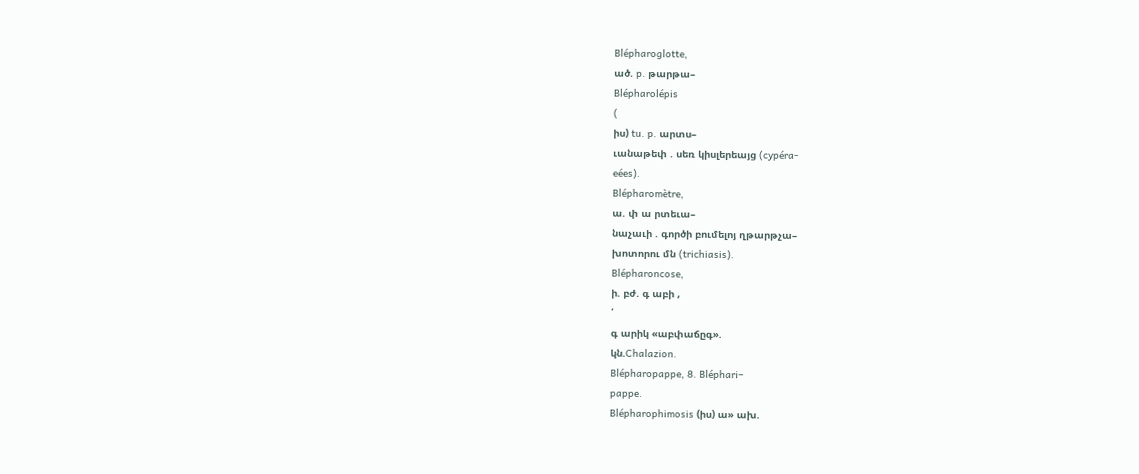Blépharoglotte,
ած. p. թարթա–
Blépharolépis
(
իս) tu. p. արտս–
ւանաթեփ . սեռ կիսլերեայց (cypéra-
eées).
Blépharomètre,
ա. փ ա րտեւա–
նաչաւի . գործի բումելոյ ղթարթչա–
խոտորու մն (trichiasis).
Blépharoncose,
ի. բժ. գ աբի ,
՛
գ արիկ «աբփաճըգ».
կն.Chalazion.
Blépharopappe, 8. Bléphari–
pappe.
Blépharophimosis (իս) ա» ախ.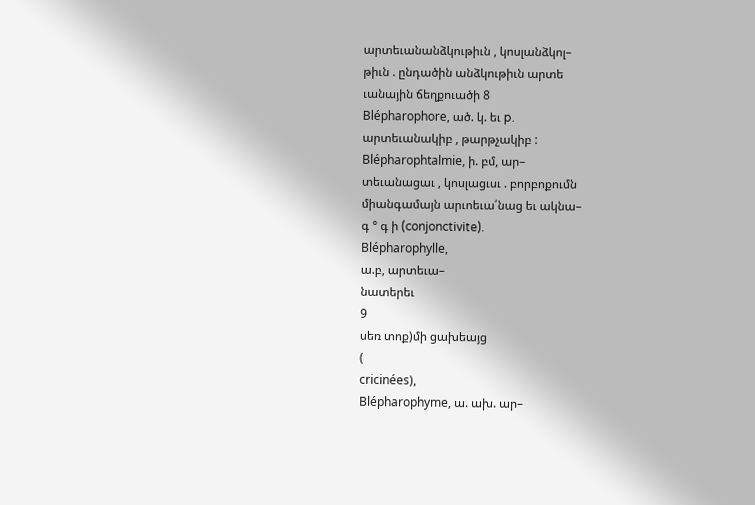արտեւանանձկութիւն , կոսլանձկոլ–
թիւն . ընդածին անձկութիւն արտե
ւանային ճեղքուածի 8
Blépharophore, ած. կ. եւ p.
արտեւանակիբ , թարթչակիբ :
Blépharophtalmie, ի. բմ, ար–
տեւանացաւ , կոսլացւսւ . բորբոքումն
միանգամայն արւոեւա՛նաց եւ ակնա–
գ ° գ ի (conjonctivite).
Blépharophylle,
ա.բ, արտեւա–
նատերեւ
9
սեռ տոք)մի ցախեայց
(
cricinées),
Blépharophyme, ա. ախ. ար–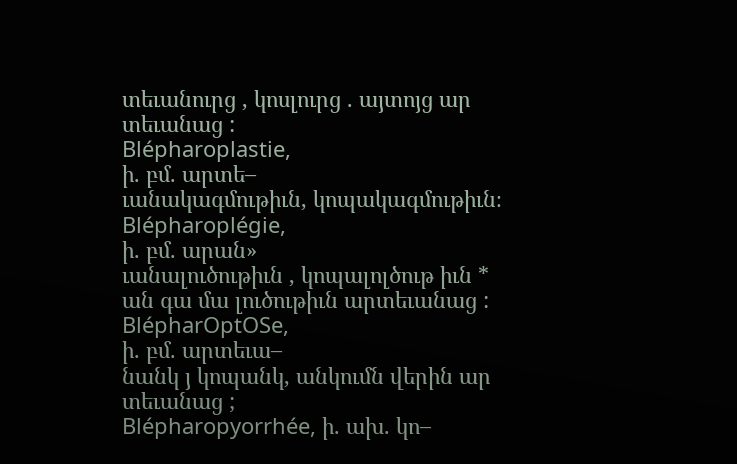տեւանուրց , կոսլուրց . այտոյց ար
տեւանաց :
Blépharoplastie,
ի. բմ. արտե–
ւանակագմութիւն, կոպակագմութիւն։
Blépharoplégie,
ի. բմ. արան»
ւանալուծութիւն , կոպալոլծութ իւն *
ան գա մա լուծութիւն արտեւանաց :
BlépharOptOSe,
ի. բմ. արտեւա–
նանկ յ կոպանկ, անկումն վերին ար
տեւանաց ;
Blépharopyorrhée, ի. ախ. կո–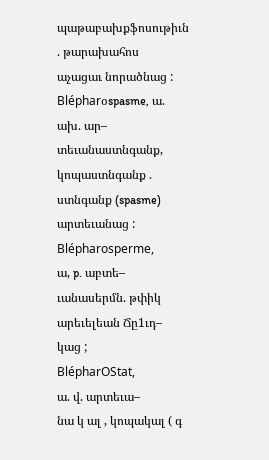պաթաբախքֆոսութիւն . թարախահոս
աչացաւ նորածնաց :
Blépharօspasme, ա. ախ. ար–
տեւանաստնգանք, կոպաստնգանք .
ստնգանք (spasme) արտեւանաց :
Blépharosperme,
ա, p. աբտե–
ւանասերմն. թփիկ արեւելեան Ճը1ւդ–
կաց ;
BlépharOStat,
ա. վ. արտեւա–
նա կ ալ , կոպակալ ( գ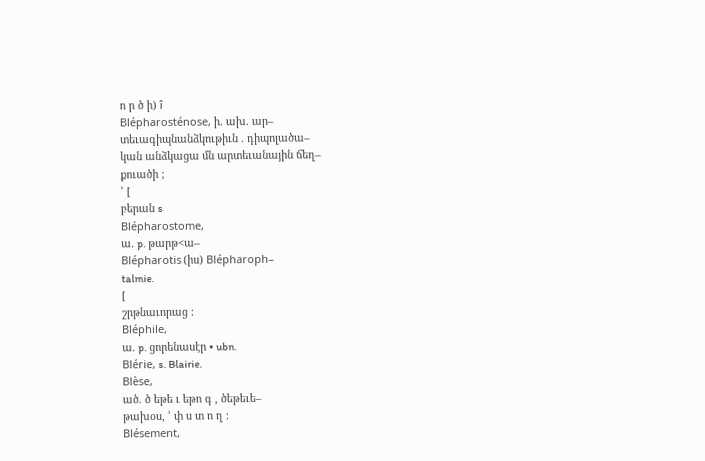ո ր ծ ի) î
Blépharosténose, ի. ախ. ար–
տեւագիպնանձկութիւն . դիպոլածա–
կան անձկացա մն արտեւանային ճեղ–
քուածի ;
՚ [
բերան s
Blépharostome,
ա. p. թարթ<ա–
Blépharotis (իս) Blépharoph–
talmie.
[
շրթնաւորաց :
Bléphile,
ա. p. ցորենասէր • ubn.
Blérie, s. Blairie.
Blèse,
ած. ծ եթե ւ եթո գ , ծեթեւե–
թախօս, ՚ փ ս տ ո ղ ։
Blésement,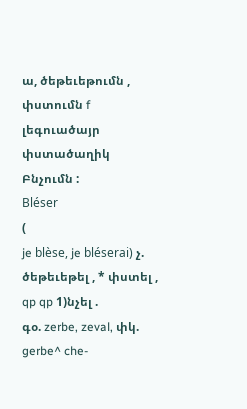ա, ծեթեւեթումն ,
փստումն f լեգուածայր փստածաղիկ
Բնչումն :
Bléser
(
je blèse, je bléserai) չ.
ծեթեւեթել , * փստել , qp qp 1)նչել .
գօ. zerbe, zeval, փկ. gerbe^ che-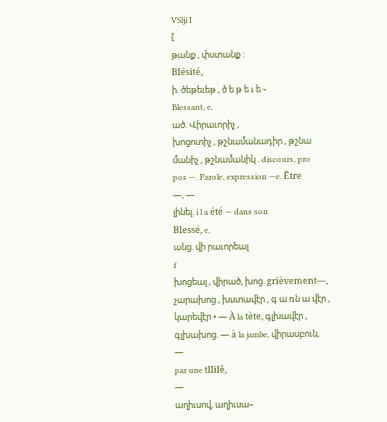VSlji I
[
թանք , փստանք :
Blésité,
ի. ծեթեւեթ , ծ ե թ ե ւ ե ֊
Blessant, e,
ած. Վիրաւորիչ ,
խոցոտիչ , թշնամանադիր , թշնա
մանիչ , թշնամանիկ . discours, pro
pos —. Parole, expression —e. Être
—, —
լինել. i l a été — dans son
Blessé, e,
անց. վի րաւորեալ
f
խոցեալ , վիրած, խոց. grièvement—,
չարախոց , խստավէր , գ ա ռն ա վէր ,
կարեվէր • — À la tète, գլխավէր ,
գլխախոց. — à la jambe, վիրասբուն,
—
par une tllilê,
—
աղիւսով, աղիւսա–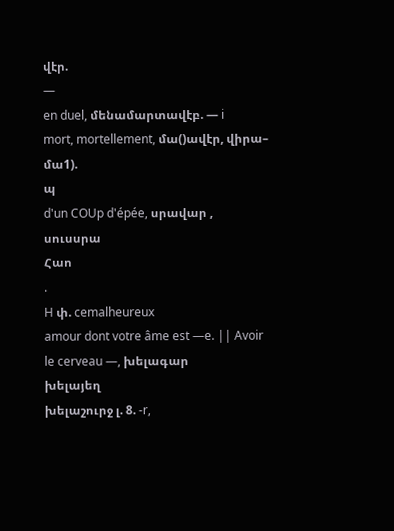վէր.
—
en duel, մենամարտավէբ. — i
mort, mortellement, մա()ավէր, վիրա–
մա1).
պ
d'un COUp d'épée, սրավար ,
սուսսրա
Հաո
.
H փ. cemalheureux
amour dont votre âme est —e. || Avoir
le cerveau —, խելագար
խելայեղ
խելաշուրջ լ. 8. -r,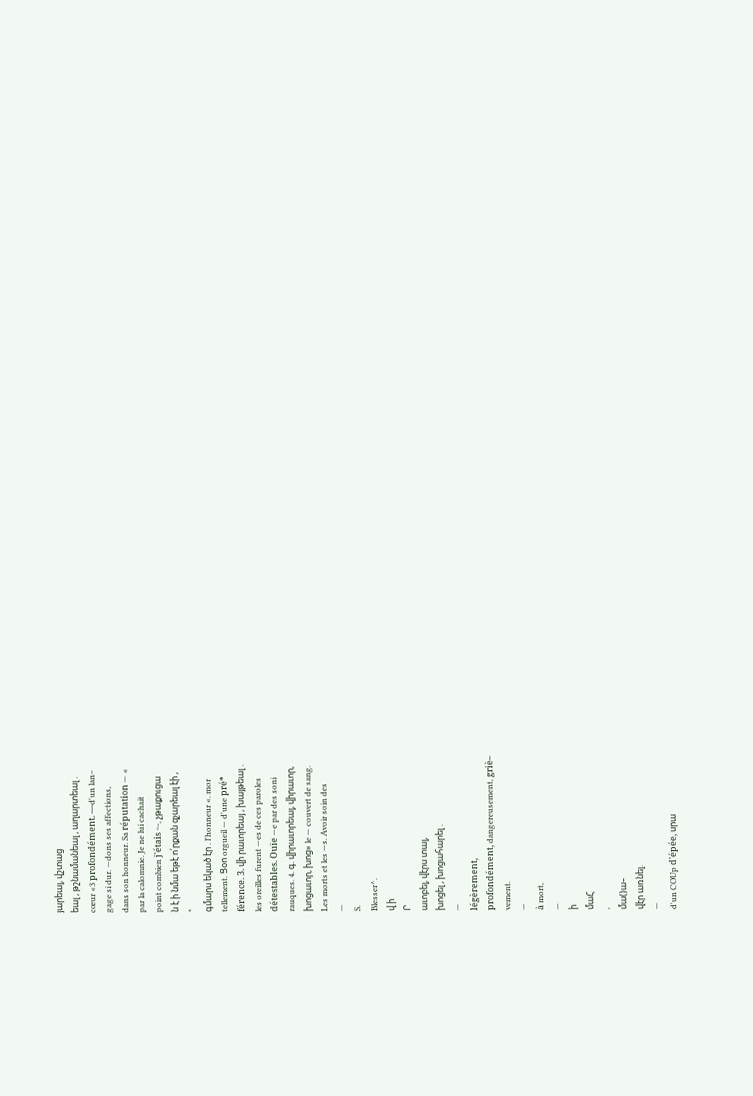յարեալ, վշտաց
եալ , թշնամանեալ , աղարտեալ .
cœur «3 profondément. —d'un lan–
gage si dur. —dons ses affections,
dans son honneur. Sa réputation — «
par la calomnie. Je ne lui cachait
point combien j'étais ~-, չթաքուցա
ն է ի նմա եթէ ո՛րքան զչարեալ էի ,
*
գմարս եկած էր . l'honneur «. mor
tellement. Ցօո orgueil — d'une pré*
férence. 3. վի րաւորեայ , խայթեալ .
les oreilles furent —es de ces paroles
détestables. Ouïe —e par des soni
rauques. 4. գ. վիրաւորեալ, վիրաւոր,
խոցաւոր, խոց» le — couvert de sang.
Les morts et les —s. Avoir soin des
—
S.
Blesser^.
վ ի
Ր
աւոբել, վէրս տալ,
խոցել , խոցահարել .
—
légèrement,
profondément, dangereusement, griè–
vement.
—
à mort,
—
ի
մաՀ
,
մա()ա–
վէր առնել.
—
d'un COUp d'épée, սրա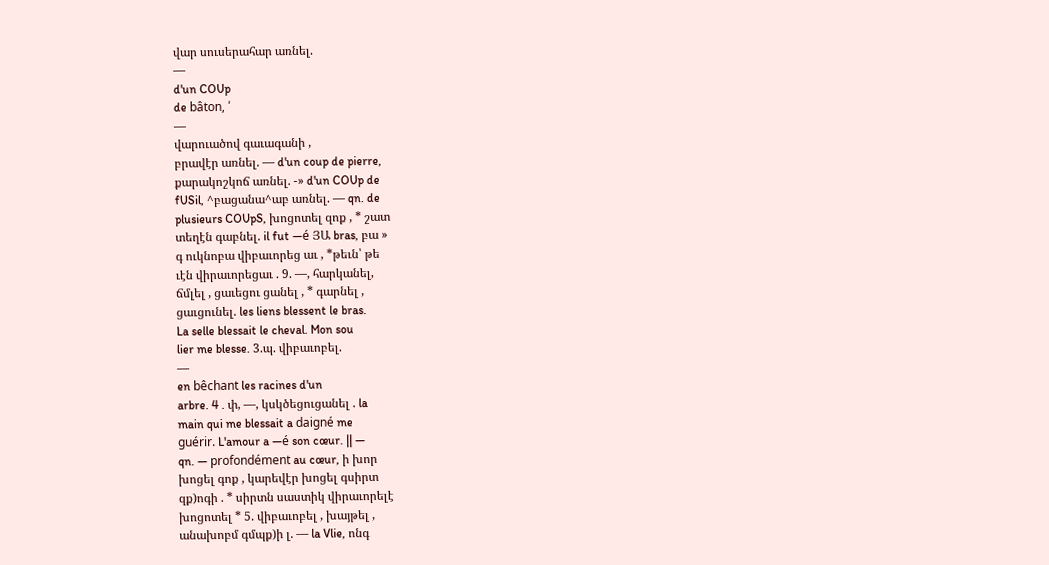վար սուսերահար առնել.
—
d'un COUp
de bâton, ՛
—
վարուածով գաւագանի ,
բրավէր առնել. — d'un coup de pierre,
քարակոշկոճ առնել. -» d'un COUp de
fUSil, ^բացանա^աբ առնել. — qn. de
plusieurs COUpS, խոցոտել զոք , * շատ
տեղէն գաբնել. il fut —é ՅԱ bras, բա »
գ ուկնոբա վիբաւորեց աւ , *թեւն՝ թե
ւէն վիրաւորեցաւ . 9. —, հարկանել,
ճմլել , ցաւեցու ցանել , * գարնել ,
ցաւցունել. les liens blessent le bras.
La selle blessait le cheval. Mon sou
lier me blesse. 3.պ. վիբաւոբել.
—
en bêchant les racines d'un
arbre. 4 . փ, —, կսկծեցուցանել . la
main qui me blessait a daigné me
guérir. L'amour a —é son cœur. || —
qn. — profondément au cœur, ի խոր
խոցել գոք , կարեվէր խոցել գսիրտ
զք)ոգի . * սիրտն սաստիկ վիրաւորելէ
խոցոտել * 5. վիբաւոբել , խայթել ,
անախոբմ գմպք)ի լ. — la Vlie, ոնգ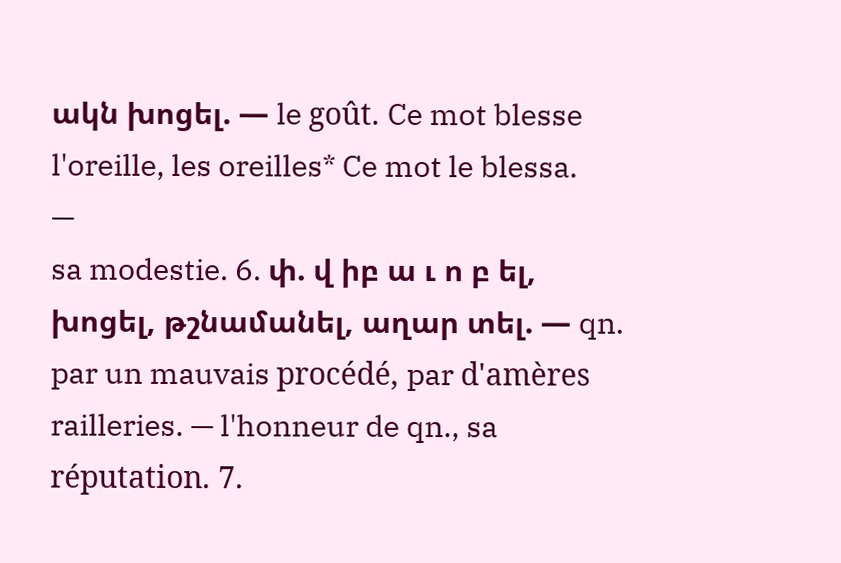ակն խոցել. — le goût. Ce mot blesse
l'oreille, les oreilles* Ce mot le blessa.
—
sa modestie. 6. փ. վ իբ ա ւ ո բ ել,
խոցել, թշնամանել, աղար տել. — qn.
par un mauvais procédé, par d'amères
railleries. — l'honneur de qn., sa
réputation. 7.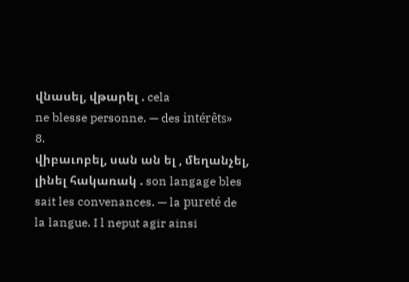վնասել, վթարել . cela
ne blesse personne. — des intérêts»
8.
վիբաւոբել, սան ան ել , մեղանչել,
լինել հակառակ . son langage bles
sait les convenances. — la pureté de
la langue. I l neput agir ainsi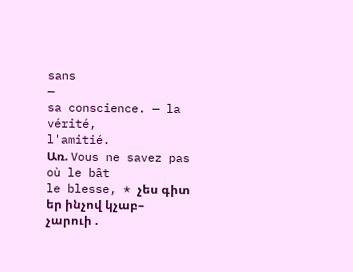sans
—
sa conscience. — la vérité,
l'amitié.
Առ. Vous ne savez pas où le bât
le blesse, * չես գիտ եր ինչով կչաբ–
չարուի .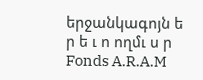երջանկագոյն ե ր ե ւ ո ողմւ ս ր
Fonds A.R.A.M